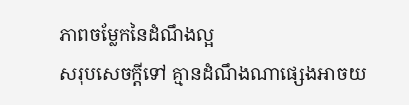ភាពចម្លែកនៃដំណឹងល្អ
សរុបសេចក្ដីទៅ គ្មានដំណឹងណាផ្សេងអាចយ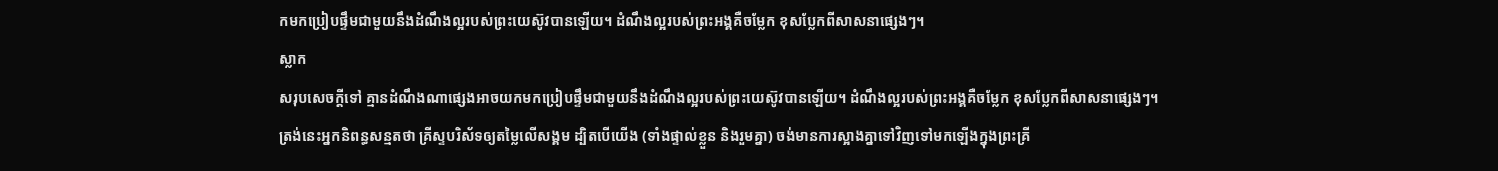កមកប្រៀបផ្ទឹមជាមួយនឹងដំណឹងល្អរបស់ព្រះយេស៊ូវបានឡើយ។ ដំណឹងល្អរបស់ព្រះអង្គគឺចម្លែក ខុសប្លែកពីសាសនាផ្សេងៗ។
ស្លាក
សរុបសេចក្ដីទៅ គ្មានដំណឹងណាផ្សេងអាចយកមកប្រៀបផ្ទឹមជាមួយនឹងដំណឹងល្អរបស់ព្រះយេស៊ូវបានឡើយ។ ដំណឹងល្អរបស់ព្រះអង្គគឺចម្លែក ខុសប្លែកពីសាសនាផ្សេងៗ។
ត្រង់នេះអ្នកនិពន្ធសន្មតថា គ្រីស្ទបរិស័ទឲ្យតម្លៃលើសង្គម ដ្បិតបើយើង (ទាំងផ្ទាល់ខ្លួន និងរួមគ្នា) ចង់មានការស្អាងគ្នាទៅវិញទៅមកឡើងក្នុងព្រះគ្រី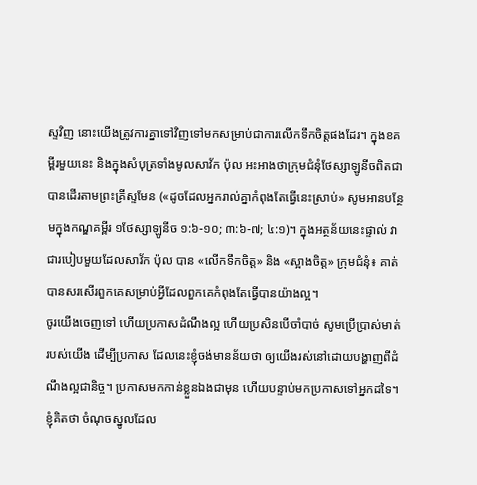ស្ទវិញ នោះយើងត្រូវការគ្នាទៅវិញទៅមកសម្រាប់ជាការលើកទឹកចិត្តផងដែរ។ ក្នុងខគម្ពីរមួយនេះ និងក្នុងសំបុត្រទាំងមូលសាវ័ក ប៉ុល អះអាងថាក្រុមជំនុំថែស្សាឡូនីចពិតជាបានដើរតាមព្រះគ្រីស្ទមែន («ដូចដែលអ្នករាល់គ្នាកំពុងតែធ្វើនេះស្រាប់» សូមអានបន្ថែមក្នុងកណ្ឌគម្ពីរ ១ថែស្សាឡូនីច ១:៦-១០; ៣:៦-៧; ៤:១)។ ក្នុងអត្ថន័យនេះផ្ទាល់ វាជារបៀបមួយដែលសាវ័ក ប៉ុល បាន «លើកទឹកចិត្ត» និង «ស្អាងចិត្ត» ក្រុមជំនុំ៖ គាត់បានសរសើរពួកគេសម្រាប់អ្វីដែលពួកគេកំពុងតែធ្វើបានយ៉ាងល្អ។
ចូរយើងចេញទៅ ហើយប្រកាសដំណឹងល្អ ហើយប្រសិនបើចាំបាច់ សូមប្រើប្រាស់មាត់របស់យើង ដើម្បីប្រកាស ដែលនេះខ្ញុំចង់មានន័យថា ឲ្យយើងរស់នៅដោយបង្ហាញពីដំណឹងល្អជានិច្ច។ ប្រកាសមកកាន់ខ្លួនឯងជាមុន ហើយបន្ទាប់មកប្រកាសទៅអ្នកដទៃ។
ខ្ញុំគិតថា ចំណុចស្នូលដែល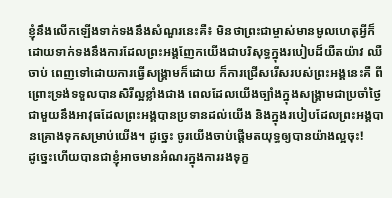ខ្ញុំនឹងលើកឡើងទាក់ទងនឹងសំណួរនេះគឺ៖ មិនថាព្រះជាម្ចាស់មានមូលហេតុអ្វីក៏ដោយទាក់ទងនឹងការដែលព្រះអង្គញែកយើងជាបរិសុទ្ធក្នុងរបៀបដ៏យឺតយ៉ាវ ឈឺចាប់ ពេញទៅដោយការធ្វើសង្គ្រាមក៏ដោយ ក៏ការជ្រើសរើសរបស់ព្រះអង្គនេះគឺ ពីព្រោះទ្រង់ទទួលបានសិរីល្អខ្លាំងជាង ពេលដែលយើងច្បាំងក្នុងសង្គ្រាមជាប្រចាំថ្ងៃជាមួយនឹងអាវុធដែលព្រះអង្គបានប្រទានដល់យើង និងក្នុងរបៀបដែលព្រះអង្គបានគ្រោងទុកសម្រាប់យើង។ ដូច្នេះ ចូរយើងចាប់ផ្ដើមតយុទ្ធឲ្យបានយ៉ាងល្អចុះ!
ដូច្នេះហើយបានជាខ្ញុំអាចមានអំណរក្នុងការរងទុក្ខ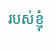របស់ខ្ញុំ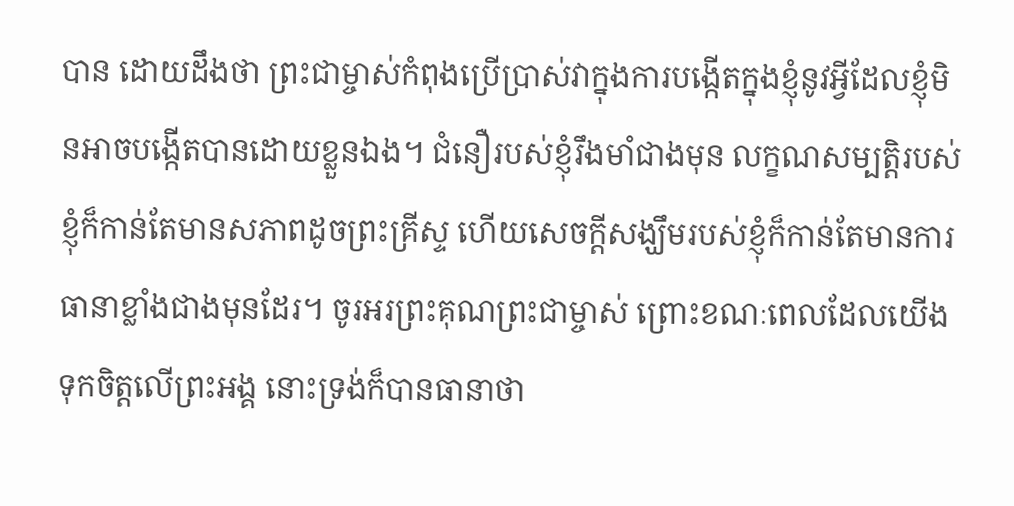បាន ដោយដឹងថា ព្រះជាម្ចាស់កំពុងប្រើប្រាស់វាក្នុងការបង្កើតក្នុងខ្ញុំនូវអ្វីដែលខ្ញុំមិនអាចបង្កើតបានដោយខ្លួនឯង។ ជំនឿរបស់ខ្ញុំរឹងមាំជាងមុន លក្ខណសម្បត្តិរបស់ខ្ញុំក៏កាន់តែមានសភាពដូចព្រះគ្រីស្ទ ហើយសេចក្ដីសង្ឃឹមរបស់ខ្ញុំក៏កាន់តែមានការធានាខ្លាំងជាងមុនដែរ។ ចូរអរព្រះគុណព្រះជាម្ចាស់ ព្រោះខណៈពេលដែលយើងទុកចិត្តលើព្រះអង្គ នោះទ្រង់ក៏បានធានាថា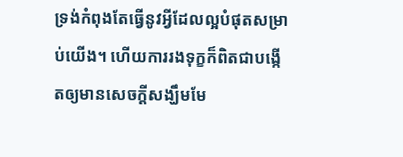ទ្រង់កំពុងតែធ្វើនូវអ្វីដែលល្អបំផុតសម្រាប់យើង។ ហើយការរងទុក្ខក៏ពិតជាបង្កើតឲ្យមានសេចក្ដីសង្ឃឹមមែ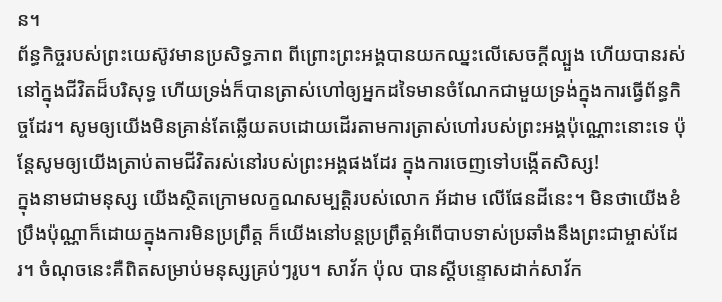ន។
ព័ន្ធកិច្ចរបស់ព្រះយេស៊ូវមានប្រសិទ្ធភាព ពីព្រោះព្រះអង្គបានយកឈ្នះលើសេចក្ដីល្បួង ហើយបានរស់នៅក្នុងជីវិតដ៏បរិសុទ្ធ ហើយទ្រង់ក៏បានត្រាស់ហៅឲ្យអ្នកដទៃមានចំណែកជាមួយទ្រង់ក្នុងការធ្វើព័ន្ធកិច្ចដែរ។ សូមឲ្យយើងមិនគ្រាន់តែឆ្លើយតបដោយដើរតាមការត្រាស់ហៅរបស់ព្រះអង្គប៉ុណ្ណោះនោះទេ ប៉ុន្តែសូមឲ្យយើងត្រាប់តាមជីវិតរស់នៅរបស់ព្រះអង្គផងដែរ ក្នុងការចេញទៅបង្កើតសិស្ស!
ក្នុងនាមជាមនុស្ស យើងស្ថិតក្រោមលក្ខណសម្បត្តិរបស់លោក អ័ដាម លើផែនដីនេះ។ មិនថាយើងខំប្រឹងប៉ុណ្ណាក៏ដោយក្នុងការមិនប្រព្រឹត្ត ក៏យើងនៅបន្តប្រព្រឹត្តអំពើបាបទាស់ប្រឆាំងនឹងព្រះជាម្ចាស់ដែរ។ ចំណុចនេះគឺពិតសម្រាប់មនុស្សគ្រប់ៗរូប។ សាវ័ក ប៉ុល បានស្ដីបន្ទោសដាក់សាវ័ក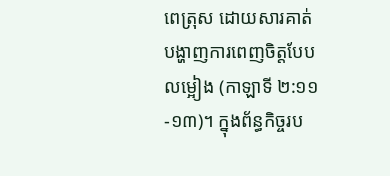ពេត្រុស ដោយសារគាត់បង្ហាញការពេញចិត្តបែបលម្អៀង (កាឡាទី ២:១១-១៣)។ ក្នុងព័ន្ធកិច្ចរប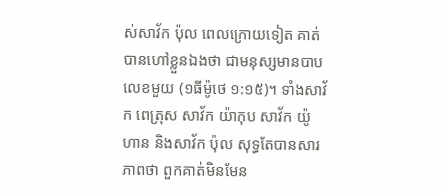ស់សាវ័ក ប៉ុល ពេលក្រោយទៀត គាត់បានហៅខ្លួនឯងថា ជាមនុស្សមានបាបលេខមួយ (១ធីម៉ូថេ ១:១៥)។ ទាំងសាវ័ក ពេត្រុស សាវ័ក យ៉ាកុប សាវ័ក យ៉ូហាន និងសាវ័ក ប៉ុល សុទ្ធតែបានសារភាពថា ពួកគាត់មិនមែន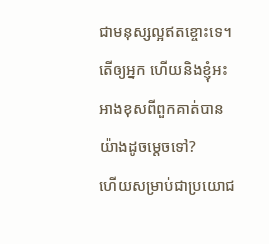ជាមនុស្សល្អឥតខ្ចោះទេ។ តើឲ្យអ្នក ហើយនិងខ្ញុំអះអាងខុសពីពួកគាត់បានយ៉ាងដូចម្តេចទៅ?
ហើយសម្រាប់ជាប្រយោជ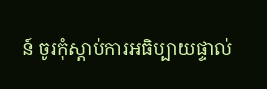ន៍ ចូរកុំស្ដាប់ការអធិប្បាយផ្ទាល់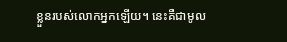ខ្លួនរបស់លោកអ្នកឡើយ។ នេះគឺជាមូល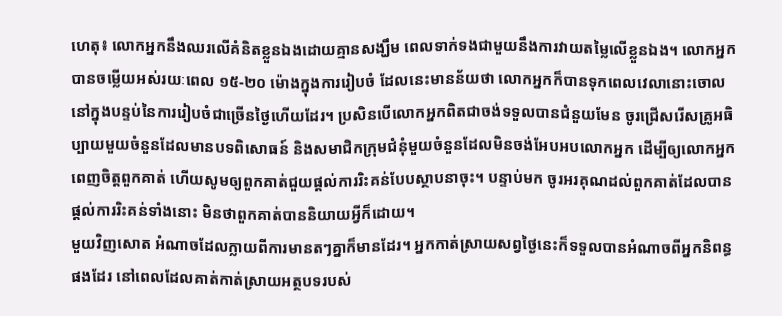ហេតុ៖ លោកអ្នកនឹងឈរលើគំនិតខ្លួនឯងដោយគ្មានសង្ឃឹម ពេលទាក់ទងជាមួយនឹងការវាយតម្លៃលើខ្លួនឯង។ លោកអ្នកបានចម្លើយអស់រយៈពេល ១៥-២០ ម៉ោងក្នុងការរៀបចំ ដែលនេះមានន័យថា លោកអ្នកក៏បានទុកពេលវេលានោះចោលនៅក្នុងបន្ទប់នៃការរៀបចំជាច្រើនថ្ងៃហើយដែរ។ ប្រសិនបើលោកអ្នកពិតជាចង់ទទួលបានជំនួយមែន ចូរជ្រើសរើសគ្រូអធិប្បាយមួយចំនួនដែលមានបទពិសោធន៍ និងសមាជិកក្រុមជំនុំមួយចំនួនដែលមិនចង់អែបអបលោកអ្នក ដើម្បីឲ្យលោកអ្នកពេញចិត្តពួកគាត់ ហើយសូមឲ្យពួកគាត់ជួយផ្ដល់ការរិះគន់បែបស្ថាបនាចុះ។ បន្ទាប់មក ចូរអរគុណដល់ពួកគាត់ដែលបានផ្ដល់ការរិះគន់ទាំងនោះ មិនថាពួកគាត់បាននិយាយអ្វីក៏ដោយ។
មួយវិញសោត អំណាចដែលក្លាយពីការមានតៗគ្នាក៏មានដែរ។ អ្នកកាត់ស្រាយសព្វថ្ងៃនេះក៏ទទួលបានអំណាចពីអ្នកនិពន្ធផងដែរ នៅពេលដែលគាត់កាត់ស្រាយអត្ថបទរបស់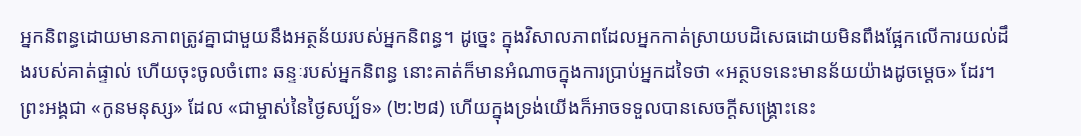អ្នកនិពន្ធដោយមានភាពត្រូវគ្នាជាមួយនឹងអត្ថន័យរបស់អ្នកនិពន្ធ។ ដូច្នេះ ក្នុងវិសាលភាពដែលអ្នកកាត់ស្រាយបដិសេធដោយមិនពឹងផ្អែកលើការយល់ដឹងរបស់គាត់ផ្ទាល់ ហើយចុះចូលចំពោះ ឆន្ទៈរបស់អ្នកនិពន្ធ នោះគាត់ក៏មានអំណាចក្នុងការប្រាប់អ្នកដទៃថា «អត្ថបទនេះមានន័យយ៉ាងដូចម្ដេច» ដែរ។
ព្រះអង្គជា «កូនមនុស្ស» ដែល «ជាម្ចាស់នៃថ្ងៃសប្ប័ទ» (២:២៨) ហើយក្នុងទ្រង់យើងក៏អាចទទួលបានសេចក្ដីសង្គ្រោះនេះ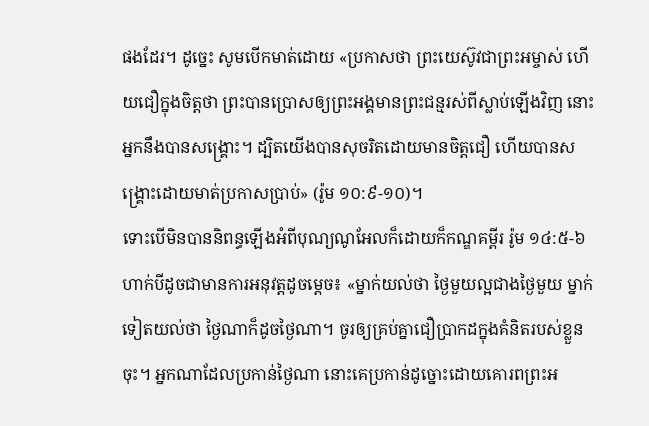ផងដែរ។ ដូច្នេះ សូមបើកមាត់ដោយ «ប្រកាសថា ព្រះយេស៊ូវជាព្រះអម្ចាស់ ហើយជឿក្នុងចិត្តថា ព្រះបានប្រោសឲ្យព្រះអង្គមានព្រះជន្មរស់ពីស្លាប់ឡើងវិញ នោះអ្នកនឹងបានសង្គ្រោះ។ ដ្បិតយើងបានសុចរិតដោយមានចិត្តជឿ ហើយបានសង្គ្រោះដោយមាត់ប្រកាសប្រាប់» (រ៉ូម ១០:៩-១០)។
ទោះបើមិនបាននិពន្ធឡើងអំពីបុណ្យណូអែលក៏ដោយក៏កណ្ឌគម្ពីរ រ៉ូម ១៤:៥-៦ ហាក់បីដូចជាមានការអនុវត្តដូចម្ដេច៖ «ម្នាក់យល់ថា ថ្ងៃមួយល្អជាងថ្ងៃមួយ ម្នាក់ទៀតយល់ថា ថ្ងៃណាក៏ដូចថ្ងៃណា។ ចូរឲ្យគ្រប់គ្នាជឿប្រាកដក្នុងគំនិតរបស់ខ្លួនចុះ។ អ្នកណាដែលប្រកាន់ថ្ងៃណា នោះគេប្រកាន់ដូច្នោះដោយគោរពព្រះអ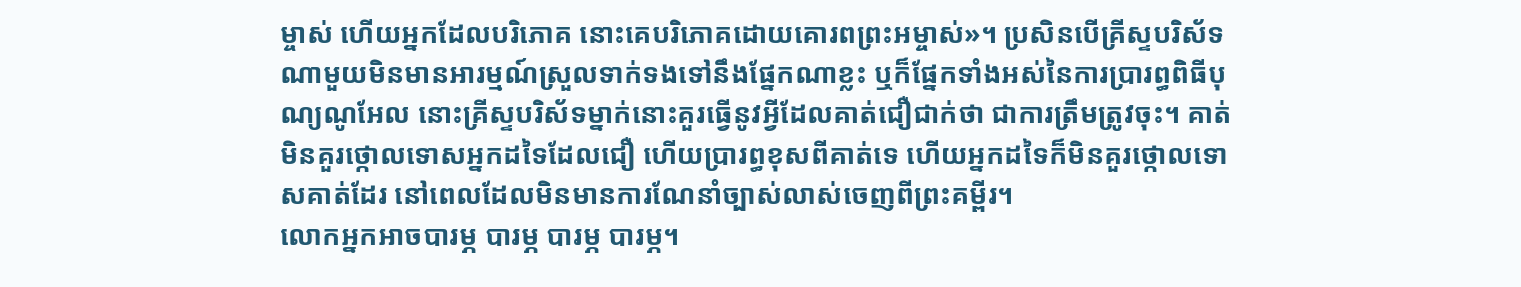ម្ចាស់ ហើយអ្នកដែលបរិភោគ នោះគេបរិភោគដោយគោរពព្រះអម្ចាស់»។ ប្រសិនបើគ្រីស្ទបរិស័ទណាមួយមិនមានអារម្មណ៍ស្រួលទាក់ទងទៅនឹងផ្នែកណាខ្លះ ឬក៏ផ្នែកទាំងអស់នៃការប្រារព្ធពិធីបុណ្យណូអែល នោះគ្រីស្ទបរិស័ទម្នាក់នោះគួរធ្វើនូវអ្វីដែលគាត់ជឿជាក់ថា ជាការត្រឹមត្រូវចុះ។ គាត់មិនគួរថ្កោលទោសអ្នកដទៃដែលជឿ ហើយប្រារព្ធខុសពីគាត់ទេ ហើយអ្នកដទៃក៏មិនគួរថ្កោលទោសគាត់ដែរ នៅពេលដែលមិនមានការណែនាំច្បាស់លាស់ចេញពីព្រះគម្ពីរ។
លោកអ្នកអាចបារម្ភ បារម្ភ បារម្ភ បារម្ភ។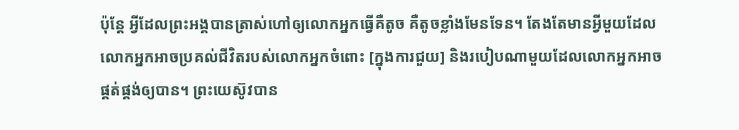ប៉ុន្តែ អ្វីដែលព្រះអង្គបានត្រាស់ហៅឲ្យលោកអ្នកធ្វើគឺតូច គឺតូចខ្លាំងមែនទែន។ តែងតែមានអ្វីមួយដែលលោកអ្នកអាចប្រគល់ជីវិតរបស់លោកអ្នកចំពោះ [ក្នុងការជួយ] និងរបៀបណាមួយដែលលោកអ្នកអាចផ្គត់ផ្គង់ឲ្យបាន។ ព្រះយេស៊ូវបាន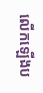លើកឡើងប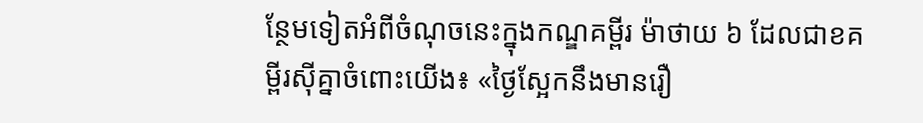ន្ថែមទៀតអំពីចំណុចនេះក្នុងកណ្ឌគម្ពីរ ម៉ាថាយ ៦ ដែលជាខគម្ពីរស៊ីគ្នាចំពោះយើង៖ «ថ្ងៃស្អែកនឹងមានរឿ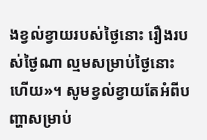ងខ្វល់ខ្វាយរបស់ថ្ងៃនោះ រឿងរបស់ថ្ងៃណា ល្មមសម្រាប់ថ្ងៃនោះហើយ»។ សូមខ្វល់ខ្វាយតែអំពីបញ្ហាសម្រាប់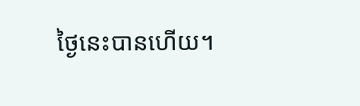ថ្ងៃនេះបានហើយ។